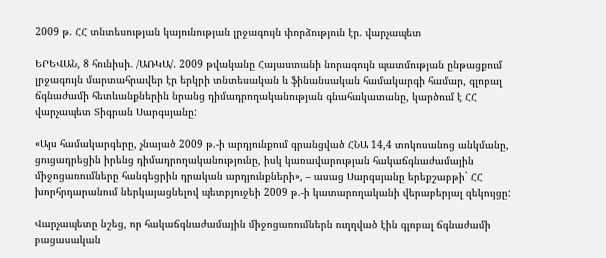2009 թ. ՀՀ տնտեսության կայունության լրջագույն փորձություն էր. վարչապետ

ԵՐԵՎԱՆ, 8 հունիսի. /ԱՌԿԱ/. 2009 թվականը Հայաստանի նորագույն պատմության ընթացքում լրջագույն մարտահրավեր էր երկրի տնտեսական և ֆինանսական համակարգի համար, գլոբալ ճգնաժամի հետևանքներին նրանց դիմադրողականության գնահակատանը, կարծում է ՀՀ վարչապետ Տիգրան Սարգսյանը:

«Այս համակարգերը, չնայած 2009 թ.-ի արդյունքում գրանցված ՀՆԱ 14,4 տոկոսանոց անկմանը, ցուցադրեցին իրենց դիմադրողականությունը, իսկ կառավարության հակաճգնաժամային միջոցառումները հանգեցրին դրական արդյունքների», – ասաց Սարգսյանը երեքշաբթի` ՀՀ խորհրդարանում ներկայացնելով պետբյուջեի 2009 թ.-ի կատարողականի վերաբերյալ զեկույցը:

Վարչապետը նշեց, որ հակաճգնաժամային միջոցառումներն ուղղված էին գլոբալ ճգնաժամի բացասական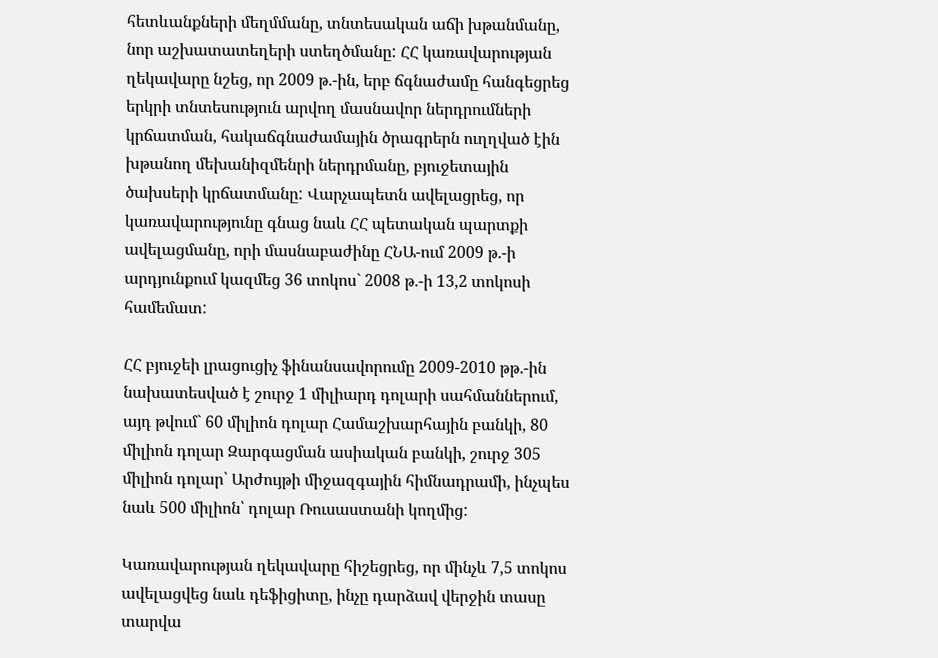հետևանքների մեղմմանը, տնտեսական աճի խթանմանը, նոր աշխատատեղերի ստեղծմանը: ՀՀ կառավարության ղեկավարը նշեց, որ 2009 թ.-ին, երբ ճգնաժամը հանգեցրեց երկրի տնտեսություն արվող մասնավոր ներդրումների կրճատման, հակաճգնաժամային ծրագրերն ուղղված էին խթանող մեխանիզմենրի ներդրմանը, բյուջետային ծախսերի կրճատմանը: Վարչապետն ավելացրեց, որ կառավարությունը գնաց նաև ՀՀ պետական պարտքի ավելացմանը, որի մասնաբաժինը ՀՆԱ-ում 2009 թ.-ի արդյունքում կազմեց 36 տոկոս` 2008 թ.-ի 13,2 տոկոսի համեմատ:

ՀՀ բյուջեի լրացուցիչ ֆինանսավորումը 2009-2010 թթ.-ին նախատեսված է շուրջ 1 միլիարդ դոլարի սահմաններում, այդ թվում` 60 միլիոն դոլար Համաշխարհային բանկի, 80 միլիոն դոլար Զարգացման ասիական բանկի, շուրջ 305 միլիոն դոլար՝ Արժույթի միջազգային հիմնադրամի, ինչպես նաև 500 միլիոն՝ դոլար Ռուսաստանի կողմից:

Կառավարության ղեկավարը հիշեցրեց, որ մինչև 7,5 տոկոս ավելացվեց նաև դեֆիցիտը, ինչը դարձավ վերջին տասը տարվա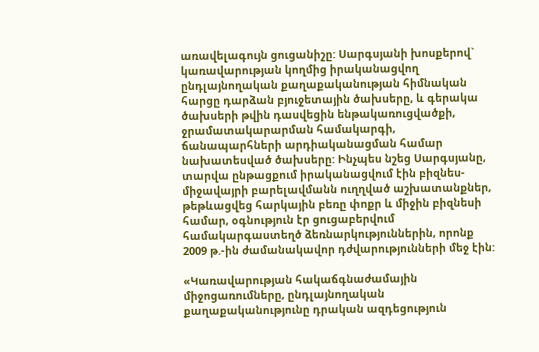առավելագույն ցուցանիշը: Սարգսյանի խոսքերով` կառավարության կողմից իրականացվող ընդլայնողական քաղաքականության հիմնական հարցը դարձան բյուջետային ծախսերը, և գերակա ծախսերի թվին դասվեցին ենթակառուցվածքի, ջրամատակարարման համակարգի, ճանապարհների արդիականացման համար նախատեսված ծախսերը: Ինչպես նշեց Սարգսյանը, տարվա ընթացքում իրականացվում էին բիզնես-միջավայրի բարելավմանն ուղղված աշխատանքներ, թեթևացվեց հարկային բեռը փոքր և միջին բիզնեսի համար, օգնություն էր ցուցաբերվում համակարգաստեղծ ձեռնարկություններին, որոնք 2009 թ.-ին ժամանակավոր դժվարությունների մեջ էին:

«Կառավարության հակաճգնաժամային միջոցառումները, ընդլայնողական քաղաքականությունը դրական ազդեցություն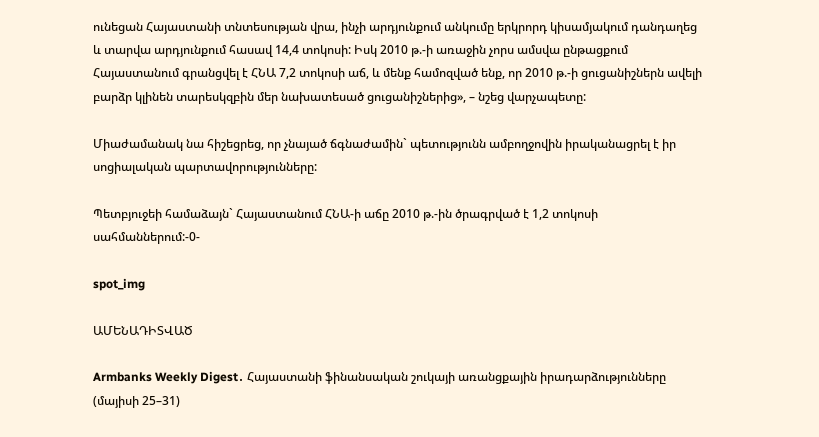ունեցան Հայաստանի տնտեսության վրա, ինչի արդյունքում անկումը երկրորդ կիսամյակում դանդաղեց և տարվա արդյունքում հասավ 14,4 տոկոսի: Իսկ 2010 թ.-ի առաջին չորս ամսվա ընթացքում Հայաստանում գրանցվել է ՀՆԱ 7,2 տոկոսի աճ, և մենք համոզված ենք, որ 2010 թ.-ի ցուցանիշներն ավելի բարձր կլինեն տարեսկզբին մեր նախատեսած ցուցանիշներից», – նշեց վարչապետը:

Միաժամանակ նա հիշեցրեց, որ չնայած ճգնաժամին` պետությունն ամբողջովին իրականացրել է իր սոցիալական պարտավորությունները:

Պետբյուջեի համաձայն` Հայաստանում ՀՆԱ-ի աճը 2010 թ.-ին ծրագրված է 1,2 տոկոսի սահմաններում:-0-

spot_img

ԱՄԵՆԱԴԻՏՎԱԾ

Armbanks Weekly Digest․ Հայաստանի ֆինանսական շուկայի առանցքային իրադարձությունները (մայիսի 25–31)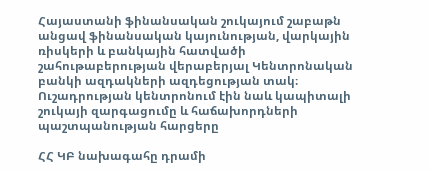Հայաստանի ֆինանսական շուկայում շաբաթն անցավ ֆինանսական կայունության, վարկային ռիսկերի և բանկային հատվածի շահութաբերության վերաբերյալ Կենտրոնական բանկի ազդակների ազդեցության տակ։ Ուշադրության կենտրոնում էին նաև կապիտալի շուկայի զարգացումը և հաճախորդների պաշտպանության հարցերը

ՀՀ ԿԲ նախագահը դրամի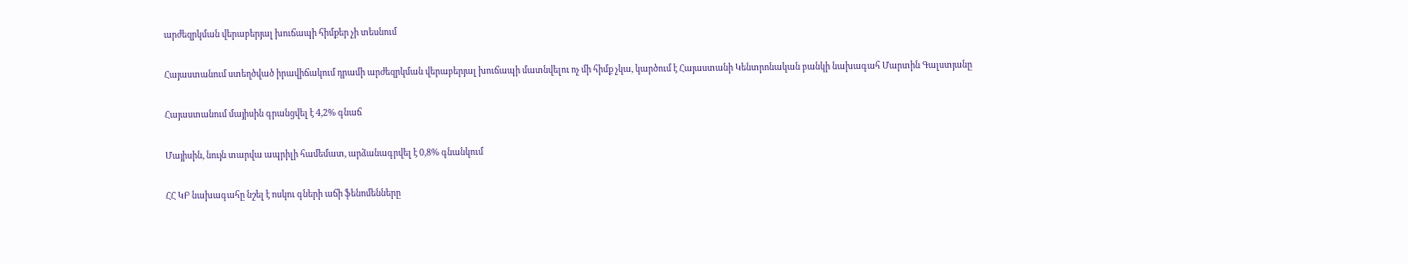արժեզրկման վերաբերյալ խուճապի հիմքեր չի տեսնում

Հայաստանում ստեղծված իրավիճակում դրամի արժեզրկման վերաբերյալ խուճապի մատնվելու ոչ մի հիմք չկա, կարծում է Հայաստանի Կենտրոնական բանկի նախագահ Մարտին Գալստյանը

Հայաստանում մայիսին գրանցվել է 4,2% գնաճ

Մայիսին, նույն տարվա ապրիլի համեմատ, արձանագրվել է 0,8% գնանկում

ՀՀ ԿԲ նախագահը նշել է ոսկու գների աճի ֆենոմենները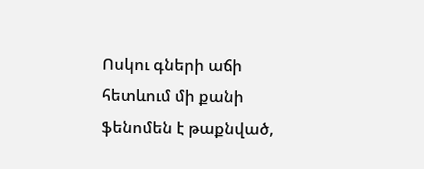Ոսկու գների աճի հետևում մի քանի ֆենոմեն է թաքնված,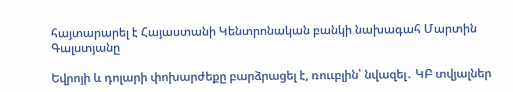հայտարարել է Հայաստանի Կենտրոնական բանկի նախագահ Մարտին Գալստյանը

Եվրոյի և դոլարի փոխարժեքը բարձրացել է, ռոււբլին՝ նվազել․ ԿԲ տվյալներ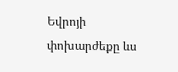Եվրոյի փոխարժեքը ևս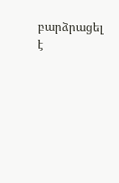բարձրացել է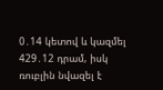0․14 կետով և կազմել 429․12 դրամ, իսկ ռուբլին նվազել է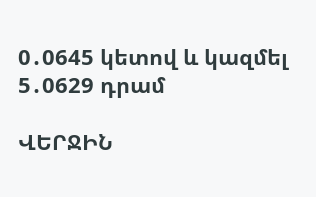0․0645 կետով և կազմել 5․0629 դրամ

ՎԵՐՋԻՆ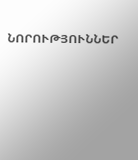ՆՈՐՈՒԹՅՈՒՆՆԵՐ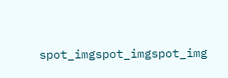spot_imgspot_imgspot_img